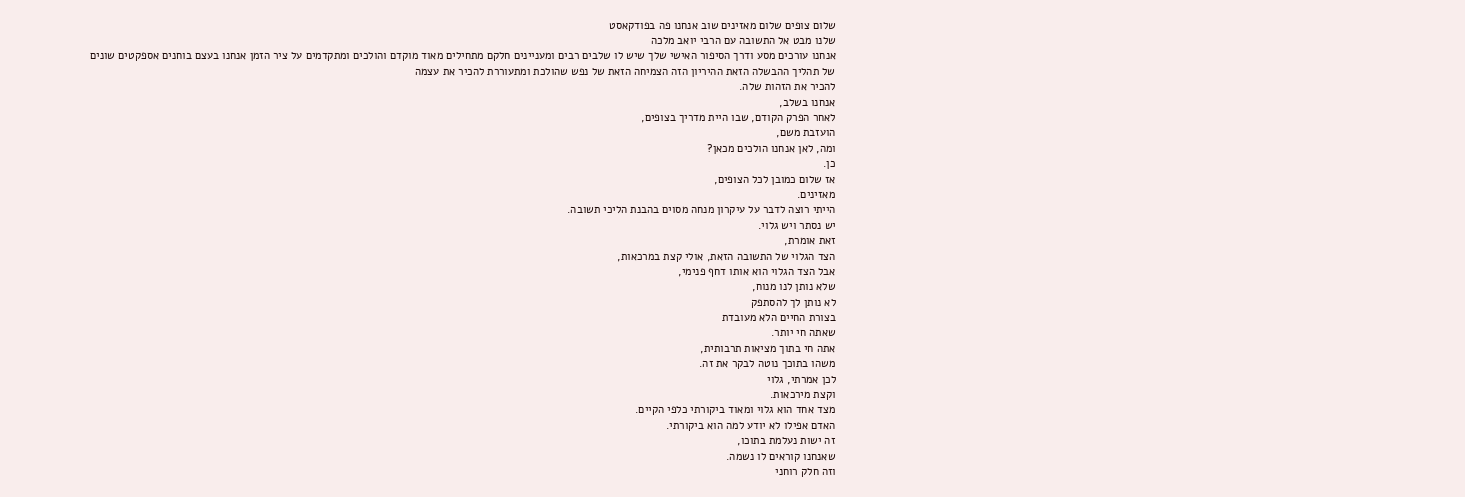שלום צופים שלום מאזינים שוב אנחנו פה בפודקאסט
שלנו מבט אל התשובה עם הרבי יואב מלכה
אנחנו עורכים מסע ודרך הסיפור האישי שלך שיש לו שלבים רבים ומעניינים חלקם מתחילים מאוד מוקדם והולכים ומתקדמים על ציר הזמן אנחנו בעצם בוחנים אספקטים שונים של תהליך ההבשלה הזאת ההיריון הזה הצמיחה הזאת של נפש שהולכת ומתעוררת להכיר את עצמה
להכיר את הזהות שלה.
אנחנו בשלב,
לאחר הפרק הקודם, שבו היית מדריך בצופים,
הועזבת משם,
ומה, לאן אנחנו הולכים מכאן?
כן.
אז שלום כמובן לכל הצופים,
מאזינים.
הייתי רוצה לדבר על עיקרון מנחה מסוים בהבנת הליכי תשובה.
יש נסתר ויש גלוי.
זאת אומרת,
הצד הגלוי של התשובה הזאת, אולי קצת במרכאות,
אבל הצד הגלוי הוא אותו דחף פנימי,
שלא נותן לנו מנוח,
לא נותן לך להסתפק
בצורת החיים הלא מעובדת
שאתה חי יותר.
אתה חי בתוך מציאות תרבותית,
משהו בתוכך נוטה לבקר את זה.
לכן אמרתי, גלוי
וקצת מירכאות.
מצד אחד הוא גלוי ומאוד ביקורתי כלפי הקיים.
האדם אפילו לא יודע למה הוא ביקורתי.
זה ישות נעלמת בתוכו,
שאנחנו קוראים לו נשמה.
וזה חלק רוחני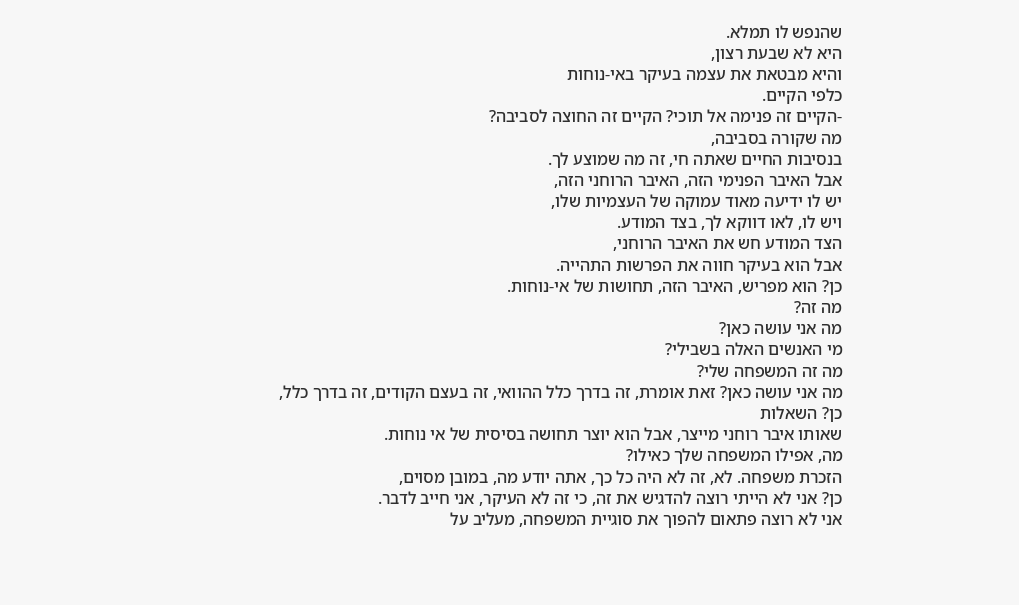שהנפש לו תמלא.
היא לא שבעת רצון,
והיא מבטאת את עצמה בעיקר באי-נוחות
כלפי הקיים.
-הקיים זה פנימה אל תוכי? הקיים זה החוצה לסביבה?
מה שקורה בסביבה,
בנסיבות החיים שאתה חי, זה מה שמוצע לך.
אבל האיבר הפנימי הזה, האיבר הרוחני הזה,
יש לו ידיעה מאוד עמוקה של העצמיות שלו,
ויש לו, לאו דווקא לך, בצד המודע.
הצד המודע חש את האיבר הרוחני,
אבל הוא בעיקר חווה את הפרשות התהייה.
כן? הוא מפריש, האיבר הזה, תחושות של אי-נוחות.
מה זה?
מה אני עושה כאן?
מי האנשים האלה בשבילי?
מה זה המשפחה שלי?
מה אני עושה כאן? זאת אומרת, זה בדרך כלל ההוואי, זה בעצם הקודים, זה בדרך כלל,
כן? השאלות
שאותו איבר רוחני מייצר, אבל הוא יוצר תחושה בסיסית של אי נוחות.
מה, אפילו המשפחה שלך כאילו?
הזכרת משפחה. לא, זה לא היה כל כך, אתה יודע מה, במובן מסוים,
כן? אני לא הייתי רוצה להדגיש את זה, כי זה לא העיקר, אני חייב לדבר.
אני לא רוצה פתאום להפוך את סוגיית המשפחה, מעליב על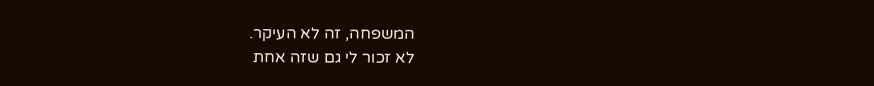המשפחה, זה לא העיקר.
לא זכור לי גם שזה אחת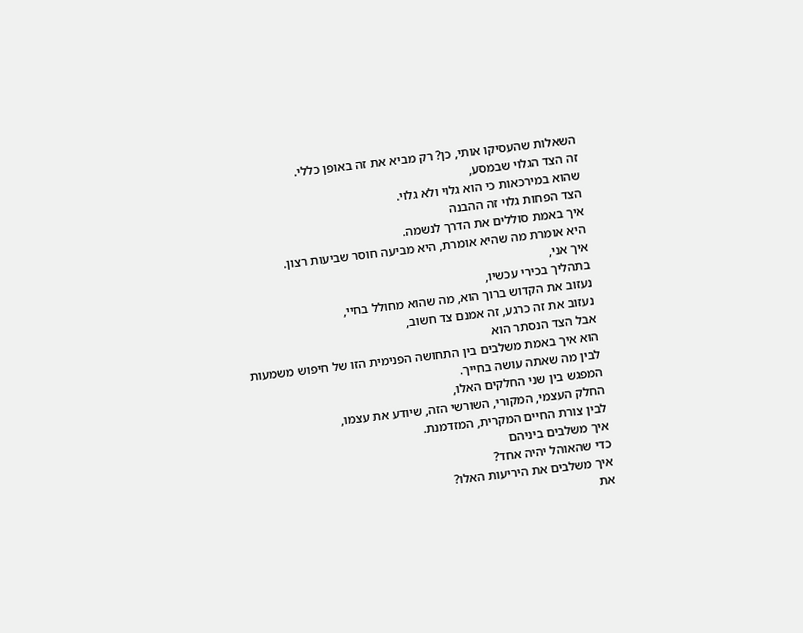השאלות שהעסיקו אותי, כן? רק מביא את זה באופן כללי.
זה הצד הגלוי שבמסע,
שהוא במירכאות כי הוא גלוי ולא גלוי.
הצד הפחות גלוי זה ההבנה
איך באמת סוללים את הדרך לנשמה.
היא אומרת מה שהיא אומרת, היא מביעה חוסר שביעות רצון.
איך אני,
בתהליך בכירי עכשיו,
נעזוב את הקדוש ברוך הוא, מה שהוא מחולל בחיי,
נעזוב את זה כרגע, זה אמנם צד חשוב,
אבל הצד הנסתר הוא
הוא איך באמת משלבים בין התחושה הפנימית הזו של חיפוש משמעות
לבין מה שאתה עושה בחייך.
המפגש בין שני החלקים האלו,
החלק העצמי, המקורי, השורשי הזה, שיודע את עצמו,
לבין צורת החיים המקרית, המזדמנת.
איך משלבים ביניהם
כדי שהאוהל יהיה אחד?
איך משלבים את היריעות האלו?
את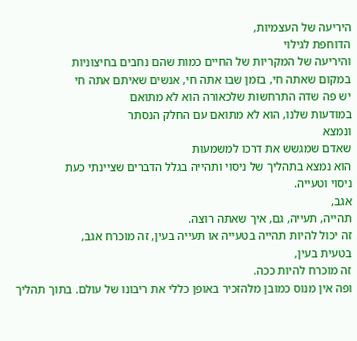היריעה של העצמיות,
הדוחפת לגילוי
והיריעה של המקריות של החיים כמות שהם נחבים בחיצוניות
במקום שאתה חי, בזמן שבו אתה חי, אנשים שאיתם אתה חי
יש פה שדה התרחשות שלכאורה הוא לא מתואם
במודעות שלנו, הוא לא מתואם עם החלק הנסתר
ונמצא
שאדם שמגשש את דרכו למשמעות
הוא נמצא בתהליך של ניסוי ותהייה בגלל הדברים שציינתי כעת
ניסוי וטעייה.
אגב,
תהייה, תעייה, גם, איך שאתה רוצה.
זה יכול להיות תהייה בטעייה או תעייה בעין, זה מוכרח אגב,
בטעית בעין,
זה מוכרח להיות ככה.
ופה אין מנוס כמובן מלהזכיר באופן כללי את ריבונו של עולם. בתוך תהליך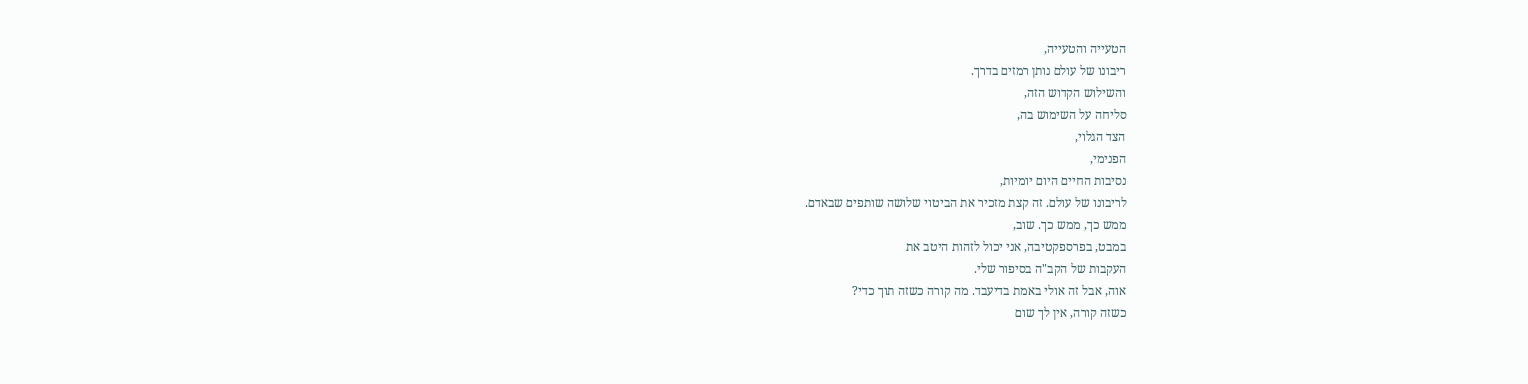הטעייה והטעייה,
ריבונו של עולם נותן רמזים בדרך.
והשילוש הקדוש הזה,
סליחה על השימוש בה,
הצד הגלוי,
הפנימי,
נסיבות החיים היום יומיות,
לריבונו של עולם. זה קצת מזכיר את הביטוי שלושה שותפים שבאדם.
ממש כך, ממש כך. שוב,
במבט, בפרספקטיבה, אני יכול לזהות היטב את
העקבות של הקב"ה בסיפור שלי.
אוה, אבל זה אולי באמת בדיעבד. מה קורה כשזה תוך כדי?
כשזה קורה, אין לך שום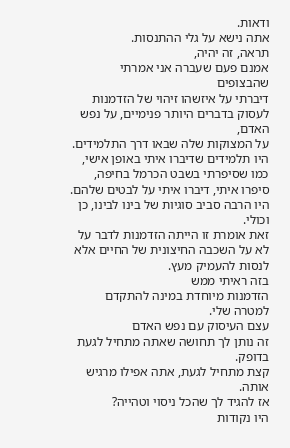ודאות.
אתה נישא על גלי ההתנסות.
תראה, זה יהיה,
אמנם פעם שעברה אני אמרתי שהבצופים
דיברתי על איזשהו זיהוי של הזדמנות
לעסוק בדברים היותר פנימיים, על נפש האדם,
על המצוקות שלה שבאו דרך התלמידים.
היו תלמידים שדיברו איתי באופן אישי, כמו שסיפרתי בשבט הכרמל בחיפה,
סיפרו איתי, דיברו איתי על לבטים שלהם.
היו הרבה סביב סוגיות של בינו לבינו, כן וכולי.
זאת אומרת זו הייתה הזדמנות לדבר על
לא על השכבה החיצונית של החיים אלא לנסות להעמיק מעץ.
בזה ראיתי ממש
הזדמנות מיוחדת במינה להתקדם למטרה שלי.
עצם העיסוק עם נפש האדם
זה נותן לך תחושה שאתה מתחיל לגעת בדופק.
קצת מתחיל לגעת, אתה אפילו מרגיש אותה.
אז להגיד לך שהכל ניסוי וטהייה?
היו נקודות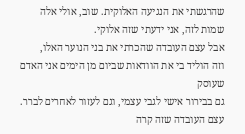שהרגשתי את הנגיעה האלוקית. שוב, אולי אלה שמות לזה, אני ידעתי שזה אלוקי.
אבל עצם העובדה שהכרתי את בני הנוער האלו,
וזה הוליד בי את הוודאות שביום מן הימים אני האדם שעוסק
גם בבירור אישי לגבי עצמי, וגם לעזור לאחרים לברר.
עצם העובדה שזה קרה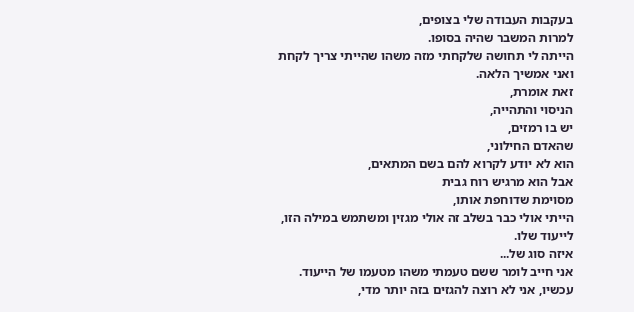בעקבות העבודה שלי בצופים,
למרות המשבר שהיה בסופו.
הייתה לי תחושה שלקחתי מזה משהו שהייתי צריך לקחת ואני אמשיך הלאה.
זאת אומרת,
הניסוי והתהייה,
יש בו רמזים,
שהאדם החילוני,
הוא לא יודע לקרוא להם בשם המתאים,
אבל הוא מרגיש רוח גבית
מסוימת שדוחפת אותו,
הייתי אולי כבר בשלב זה אולי מגזין ומשתמש במילה הזו,
לייעוד שלו.
איזה סוג של...
אני חייב לומר ששם טעמתי משהו מטעמו של הייעוד.
עכשיו, אני לא רוצה להגזים בזה יותר מדי,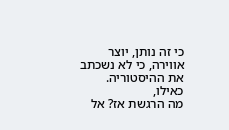כי זה נותן, יוצר אווירה, כי לא נשכתב את ההיסטוריה.
כאילו,
מה הרגשת אז? אל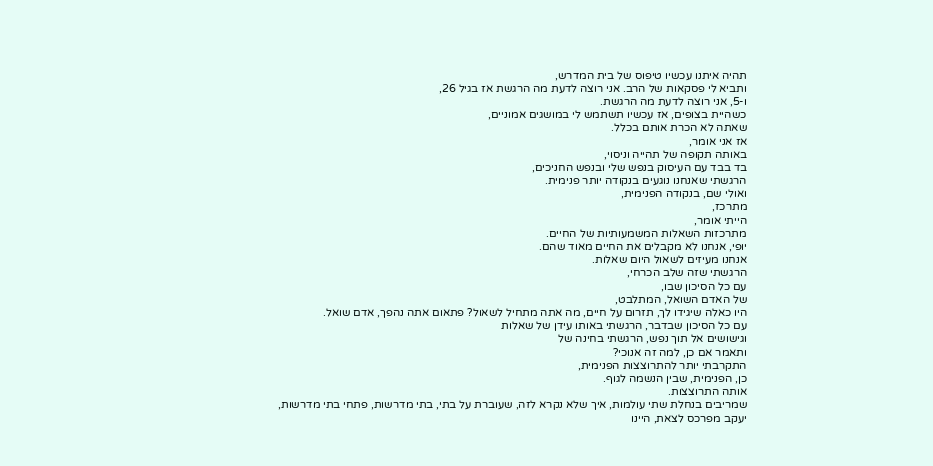תהיה איתנו עכשיו טיפוס של בית המדרש,
ותביא לי פסקאות של הרב. אני רוצה לדעת מה הרגשת אז בגיל 26,
ו-5, אני רוצה לדעת מה הרגשת.
כשהיית בצופים, אז עכשיו תשתמש לי במושגים אמוניים,
שאתה לא הכרת אותם בכלל.
אז אני אומר,
באותה תקופה של תהייה וניסוי,
בד בבד עם העיסוק בנפש שלי ובנפש החניכים,
הרגשתי שאנחנו נוגעים בנקודה יותר פנימית.
ואולי שם, בנקודה הפנימית,
מתרכז,
הייתי אומר,
מתרכזות השאלות המשמעותיות של החיים.
יופי, אנחנו לא מקבלים את החיים מאוד שהם.
אנחנו מעיזים לשאול היום שאלות.
הרגשתי שזה שלב הכרחי,
עם כל הסיכון שבו,
של האדם השואל, המתלבט,
היו כאלה שיגידו לך, תזרום על חיים, מה אתה מתחיל לשאול? פתאום אתה נהפך, אדם שואל.
עם כל הסיכון שבדבר, הרגשתי באותו עידן של שאלות
וגישושים אל תוך נפש, הרגשתי בחינה של
ותאמר אם כן, למה זה אנוכי?
התקרבתי יותר להתרוצצות הפנימית,
כן, הפנימית, שבין הנשמה לגוף.
אותה התרוצצות.
שמריבים בנחלת שתי עולמות, איך שלא נקרא לזה, שעוברת על בתי, בתי מדרשות, פתחי בתי מדרשות,
יעקב מפרכס לצאת, היינו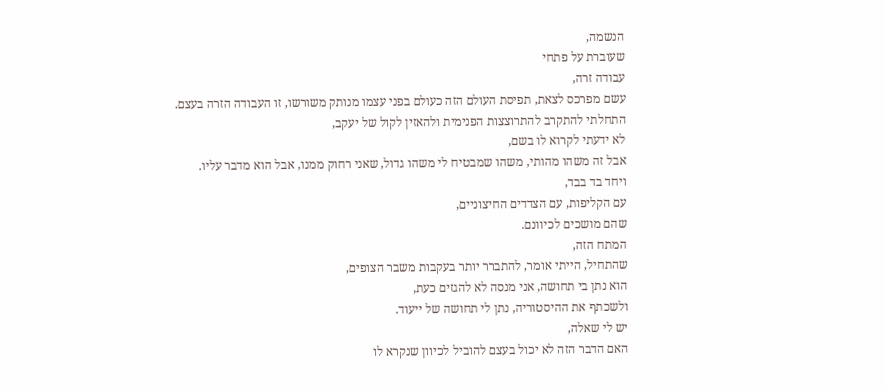הנשמה,
שעוברת על פתחי
עבודה זרה,
עשם מפרכס לצאת, תפיסת העולם הזה כעולם בפני עצמו מנותק משורשו, זו העבודה הזרה בעצם.
התחלתי להתקרב להתרוצצות הפנימית ולהאזין לקול של יעקב,
לא ידעתי לקרוא לו בשם,
אבל זה משהו מהותי, משהו שמבטיח לי משהו גדול, שאני רחוק ממנו, אבל הוא מדבר עליו.
ויחד בד בבד,
עם הקליפות, עם הצדדים החיצוניים,
שהם מושכים לכיוונם.
המתח הזה,
שהתחיל, הייתי אומר, להתברר יותר בעקבות משבר הצופים,
הוא נתן בי תחושה, אני מנסה לא להגזים כעת,
ולשכתף את ההיסטוריה, נתן לי תחושה של ייעוד.
יש לי שאלה,
האם הדבר הזה לא יכול בעצם להוביל לכיוון שנקרא לו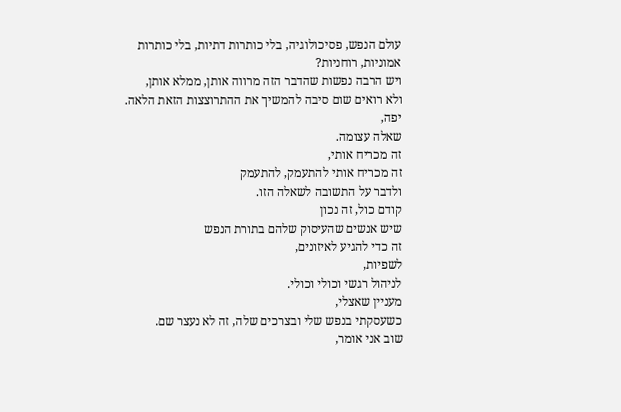עולם הנפש, פסיכולוגיה, בלי כותרות דתיות, בלי כותרות אמוניות, רוחניות?
ויש הרבה נפשות שהדבר הזה מרווה אותן, ממלא אותן,
ולא רואים שום סיבה להמשיך את ההתרוצצות הזאת הלאה.
יפה,
שאלה עצומה.
זה מכריח אותי,
זה מכריח אותי להתעמק, להתעמק
ולדבר על התשובה לשאלה הזו.
קודם כול, זה נכון
שיש אנשים שהעיסוק שלהם בתורת הנפש
זה כדי להגיע לאיזונים,
לשפיות,
לניהול רגשי וכולי וכולי.
מעניין שאצלי,
כשעסקתי בנפש שלי ובצרכים שלה, זה לא נעצר שם.
שוב אני אומר,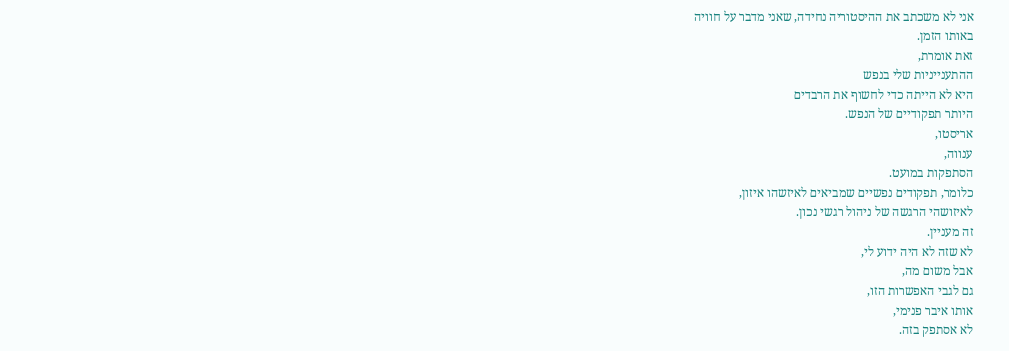אני לא משכתב את ההיסטוריה נחידה, שאני מדבר על חוויה
באותו הזמן.
זאת אומרת,
ההתענייניות שלי בנפש
היא לא הייתה כדי לחשוף את הרבדים
היותר תפקודיים של הנפש.
אריסטו,
ענווה,
הסתפקות במועט.
כלומר, תפקודים נפשיים שמביאים לאיזשהו איזון,
לאיזושהי הרגשה של ניהול רגשי נכון.
זה מעניין.
לא שזה לא היה ידוע לי,
אבל משום מה,
גם לגבי האפשרות הזו,
אותו איבר פנימי,
לא אסתפק בזה.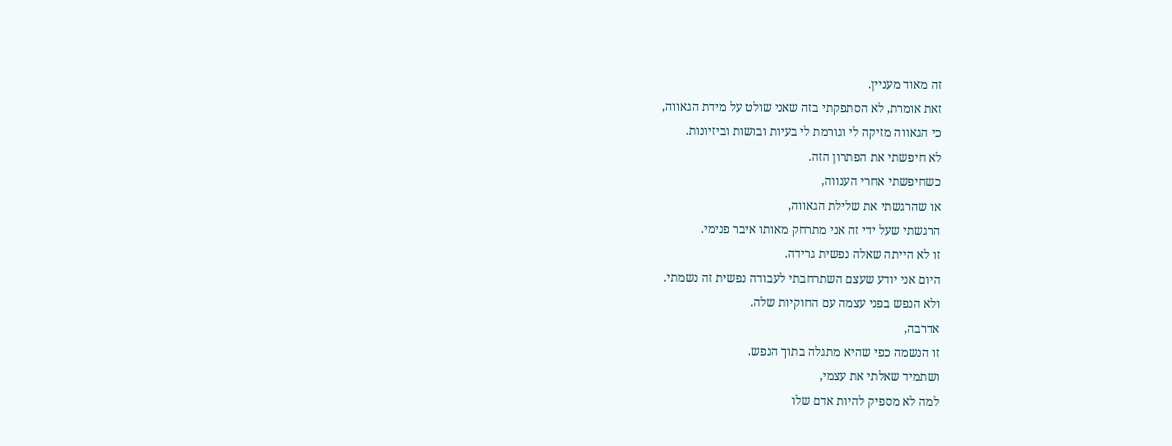זה מאוד מעניין.
זאת אומרת, לא הסתפקתי בזה שאני שולט על מידת הגאווה,
כי הגאווה מזיקה לי וגורמת לי בעיות ובושות וביזיונות.
לא חיפשתי את הפתרון הזה.
כשחיפשתי אחרי הענווה,
או שהרגשתי את שלילת הגאווה,
הרגשתי שעל ידי זה אני מתרחק מאותו איבר פנימי.
זו לא הייתה שאלה נפשית גרידה.
היום אני יודע שעצם השתרחבתי לעבודה נפשית זה נשמתי.
ולא הנפש בפני עצמה עם החוקיות שלה.
אדרבה,
זו הנשמה כפי שהיא מתגלה בתוך הנפש.
ושתמיד שאלתי את עצמי,
למה לא מספיק להיות אדם שלו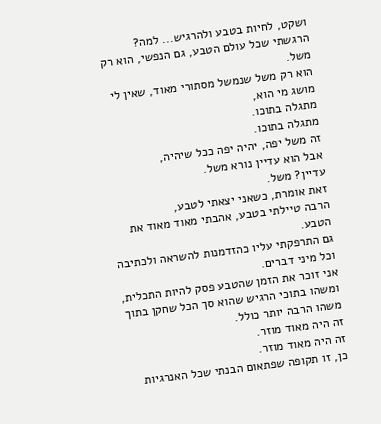ושקט, לחיות בטבע ולהרגיש... למה?
הרגשתי שכל עולם הטבע, גם הנפשי, הוא רק משל.
הוא רק משל שנמשל מסתורי מאוד, שאין לי מושג מי הוא,
מתגלה בתוכו.
מתגלה בתוכו.
זה משל יפה, יהיה יפה ככל שיהיה,
אבל הוא עדיין נורא משל.
עדיין? משל.
זאת אומרת, כשאני יצאתי לטבע,
הרבה טיילתי בטבע, אהבתי מאוד מאוד את הטבע.
גם התרפקתי עליו כהזדמנות להשראה ולכתיבה וכל מיני דברים.
אני זוכר את הזמן שהטבע פסק להיות התכלית,
ומשהו בתוכי הרגיש שהוא סך הכל שחקן בתוך משהו הרבה יותר כולל.
זה היה מאוד מוזר.
זה היה מאוד מוזר.
כן, זו תקופה שפתאום הבנתי שכל האנרגיות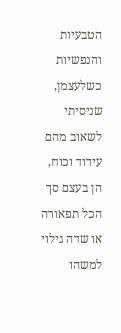הטבעיות והנפשיות כשלעצמן,
שניסיתי לשאוב מהם עידוד וכוח,
הן בעצם סך הכל תפאורה
או שדה גילוי למשהו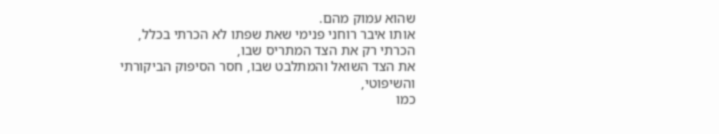שהוא עמוק מהם.
אותו איבר רוחני פנימי שאת שפתו לא הכרתי בכלל,
הכרתי רק את הצד המתריס שבו,
את הצד השואל והמתלבט שבו, חסר הסיפוק הביקורתי והשיפוטי,
כמו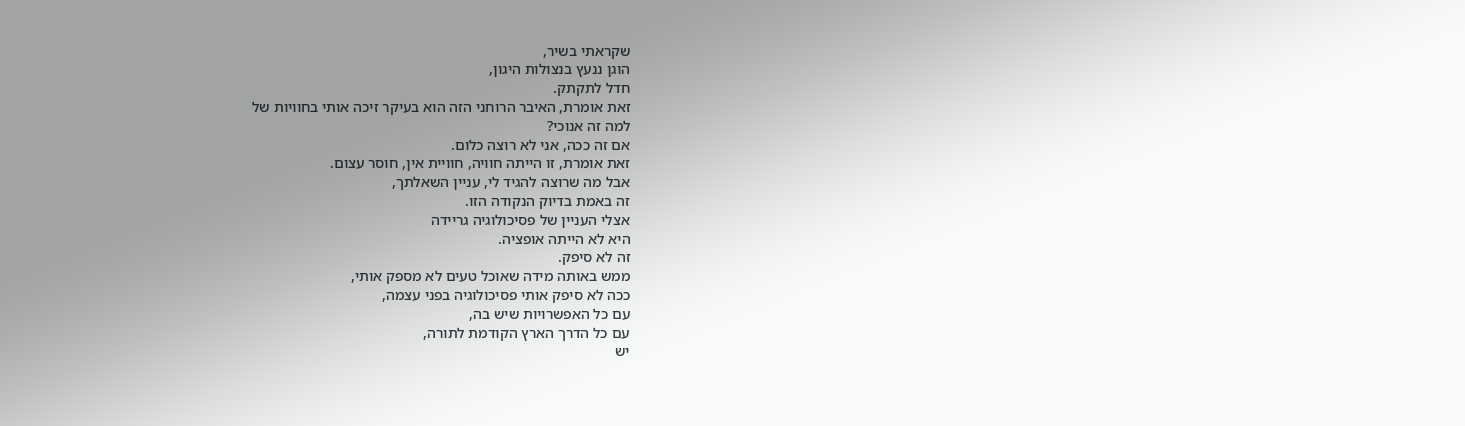שקראתי בשיר,
הוגן ננעץ בנצולות היגון,
חדל לתקתק.
זאת אומרת, האיבר הרוחני הזה הוא בעיקר זיכה אותי בחוויות של
למה זה אנוכי?
אם זה ככה, אני לא רוצה כלום.
זאת אומרת, זו הייתה חוויה, חוויית אין, חוסר עצום.
אבל מה שרוצה להגיד לי, עניין השאלתך,
זה באמת בדיוק הנקודה הזו.
אצלי העניין של פסיכולוגיה גריידה
היא לא הייתה אופציה.
זה לא סיפק.
ממש באותה מידה שאוכל טעים לא מספק אותי,
ככה לא סיפק אותי פסיכולוגיה בפני עצמה,
עם כל האפשרויות שיש בה,
עם כל הדרך הארץ הקודמת לתורה,
יש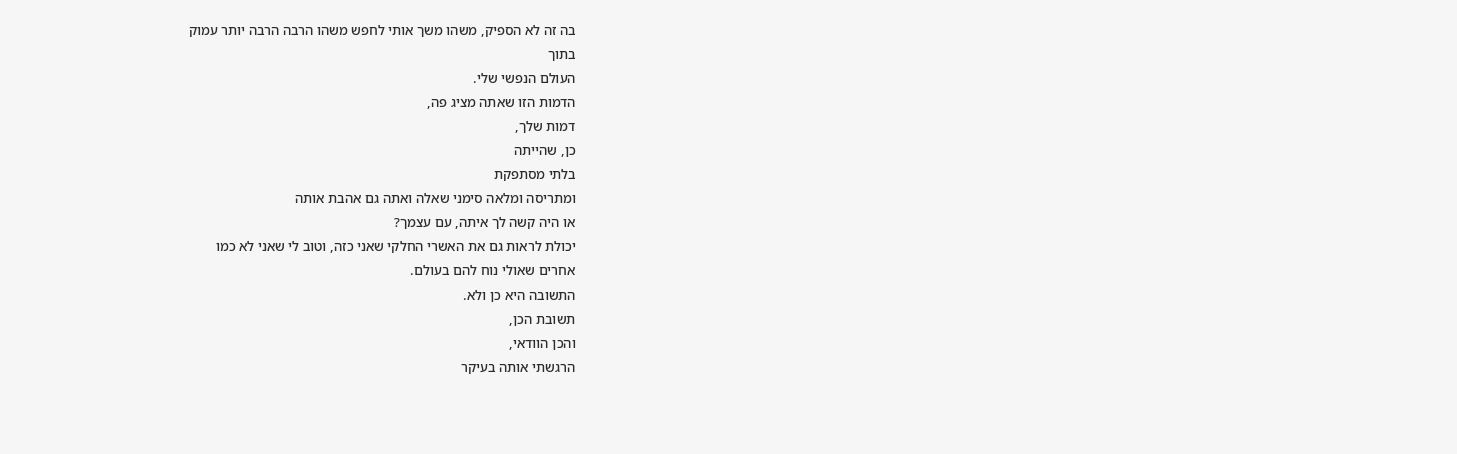בה זה לא הספיק, משהו משך אותי לחפש משהו הרבה הרבה יותר עמוק
בתוך
העולם הנפשי שלי.
הדמות הזו שאתה מציג פה,
דמות שלך,
כן, שהייתה
בלתי מסתפקת
ומתריסה ומלאה סימני שאלה ואתה גם אהבת אותה
או היה קשה לך איתה, עם עצמך?
יכולת לראות גם את האשרי החלקי שאני כזה, וטוב לי שאני לא כמו
אחרים שאולי נוח להם בעולם.
התשובה היא כן ולא.
תשובת הכן,
והכן הוודאי,
הרגשתי אותה בעיקר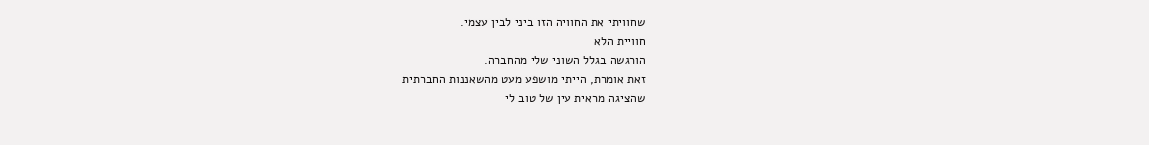שחוויתי את החוויה הזו ביני לבין עצמי.
חוויית הלא
הורגשה בגלל השוני שלי מהחברה.
זאת אומרת, הייתי מושפע מעט מהשאננות החברתית
שהציגה מראית עין של טוב לי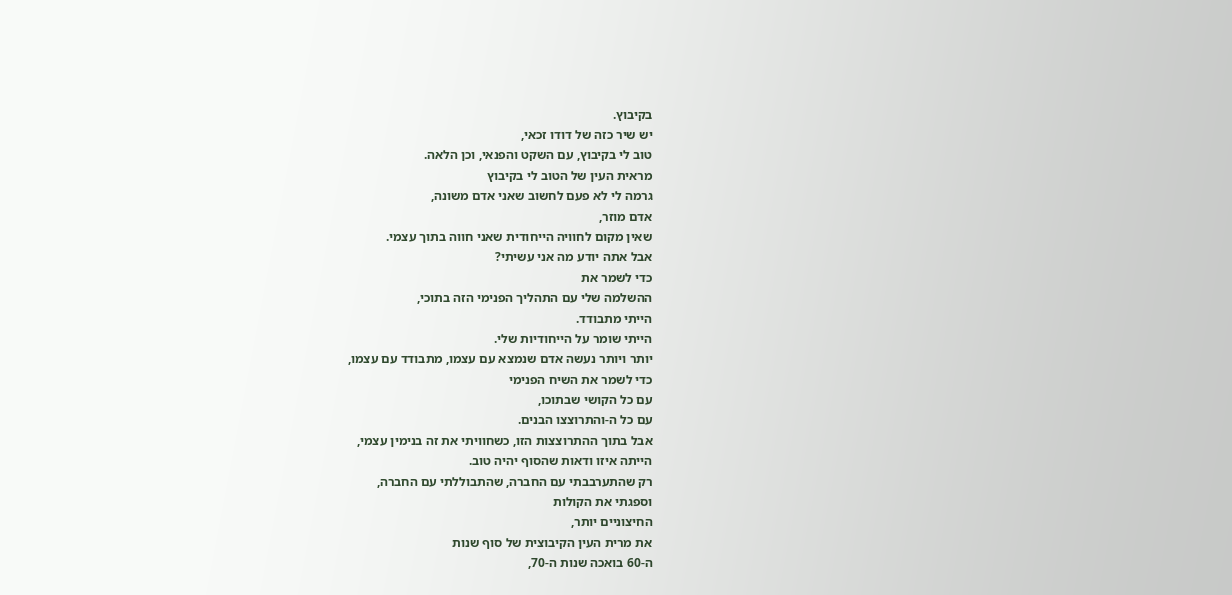בקיבוץ.
יש שיר כזה של דודו זכאי,
טוב לי בקיבוץ, עם השקט והפנאי, וכן הלאה.
מראית העין של הטוב לי בקיבוץ
גרמה לי לא פעם לחשוב שאני אדם משונה,
אדם מוזר,
שאין מקום לחוויה הייחודית שאני חווה בתוך עצמי.
אבל אתה יודע מה אני עשיתי?
כדי לשמר את
ההשלמה שלי עם התהליך הפנימי הזה בתוכי,
הייתי מתבודד.
הייתי שומר על הייחודיות שלי.
יותר ויותר נעשה אדם שנמצא עם עצמו, מתבודד עם עצמו,
כדי לשמר את השיח הפנימי
עם כל הקושי שבתוכו,
עם כל ה-והתרוצצו הבנים.
אבל בתוך ההתרוצצות הזו, כשחוויתי את זה בנימין עצמי,
הייתה איזו ודאות שהסוף יהיה טוב.
רק שהתערבבתי עם החברה, שהתבוללתי עם החברה,
וספגתי את הקולות
החיצוניים יותר,
את מרית העין הקיבוצית של סוף שנות
ה-60 בואכה שנות ה-70,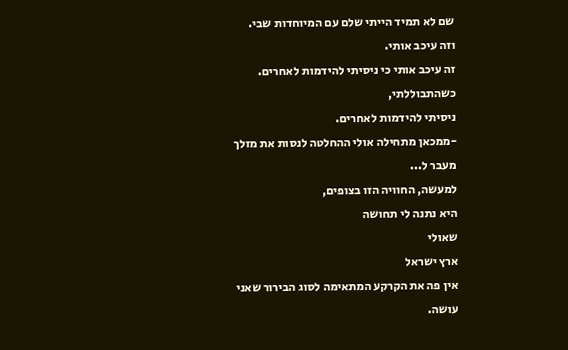שם לא תמיד הייתי שלם עם המיוחדות שבי.
וזה עיכב אותי.
זה עיכב אותי כי ניסיתי להידמות לאחרים.
כשהתבוללתי,
ניסיתי להידמות לאחרים.
-ממכאן מתחילה אולי ההחלטה לנסות את מזלך
מעבר ל...
למעשה, החוויה הזו בצופים,
היא נתנה לי תחושה
שאולי
ארץ ישראל
אין פה את הקרקע המתאימה לסוג הבירור שאני עושה.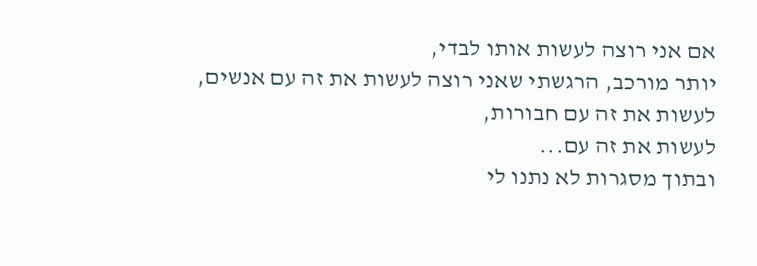אם אני רוצה לעשות אותו לבדי,
יותר מורכב, הרגשתי שאני רוצה לעשות את זה עם אנשים,
לעשות את זה עם חבורות,
לעשות את זה עם...
ובתוך מסגרות לא נתנו לי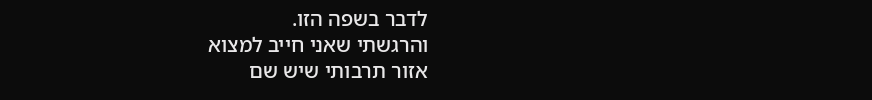לדבר בשפה הזו.
והרגשתי שאני חייב למצוא
אזור תרבותי שיש שם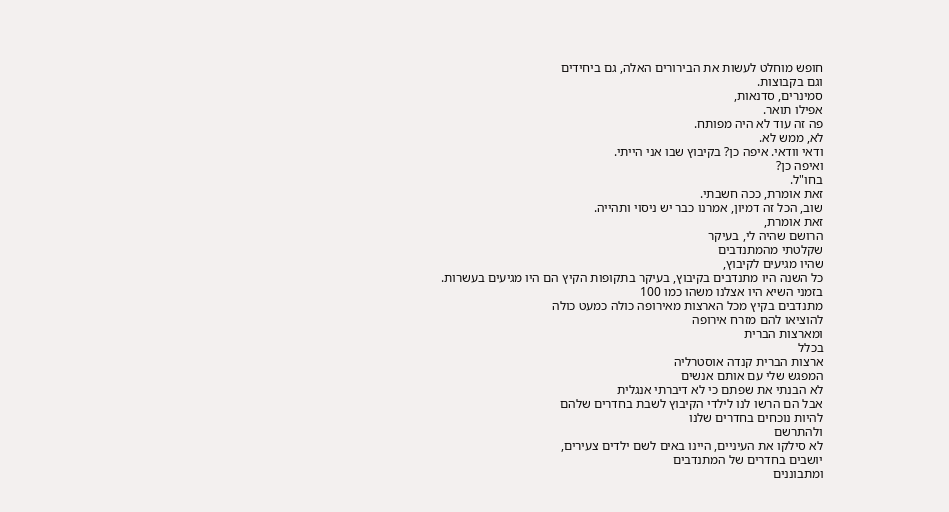חופש מוחלט לעשות את הבירורים האלה, גם ביחידים
וגם בקבוצות.
סמינרים, סדנאות,
אפילו תואר.
פה זה עוד לא היה מפותח.
לא, ממש לא.
ודאי וודאי. איפה כן? בקיבוץ שבו אני הייתי.
ואיפה כן?
בחו"ל.
זאת אומרת, ככה חשבתי.
שוב, הכל זה דמיון, אמרנו כבר יש ניסוי ותהייה.
זאת אומרת,
הרושם שהיה לי, בעיקר
שקלטתי מהמתנדבים
שהיו מגיעים לקיבוץ,
כל השנה היו מתנדבים בקיבוץ, בעיקר בתקופות הקיץ הם היו מגיעים בעשרות.
בזמני השיא היו אצלנו משהו כמו 100
מתנדבים בקיץ מכל הארצות מאירופה כולה כמעט כולה
להוציאו להם מזרח אירופה
ומארצות הברית
בכלל
ארצות הברית קנדה אוסטרליה
המפגש שלי עם אותם אנשים
לא הבנתי את שפתם כי לא דיברתי אנגלית
אבל הם הרשו לנו לילדי הקיבוץ לשבת בחדרים שלהם
להיות נוכחים בחדרים שלנו
ולהתרשם
לא סילקו את העיניים, היינו באים לשם ילדים צעירים,
יושבים בחדרים של המתנדבים
ומתבוננים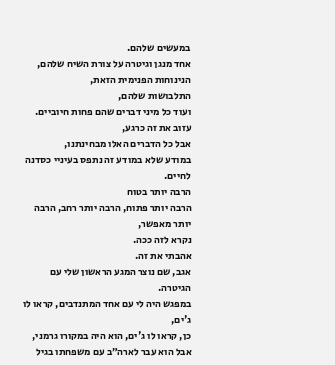במעשים שלהם.
אחד מנגן וגיטרה על צורת השיח שלהם,
הנינוחות הפנימית הזאת,
התלבושות שלהם,
ועוד כל מיני דברים שהם פחות חיוביים.
עזוב את זה כרגע,
אבל כל הדברים האלו מבחינתנו,
במודע שלא במודע זה נתפס בעיניי כסדנה לחיים.
הרבה יותר בטוח
הרבה יותר פתוח, הרבה יותר רחב, הרבה יותר מאפשר,
נקרא לזה ככה.
אהבתי את זה.
אגב, שם נוצר המגע הראשון שלי עם הגיטרה.
במפגש היה לי עם אחד המתנדבים, קראו לו ג'ים,
כן, קראו לו ג'ים, הוא היה במקורו גרמני,
אבל הוא עבר לארה״ב עם משפחתו בגיל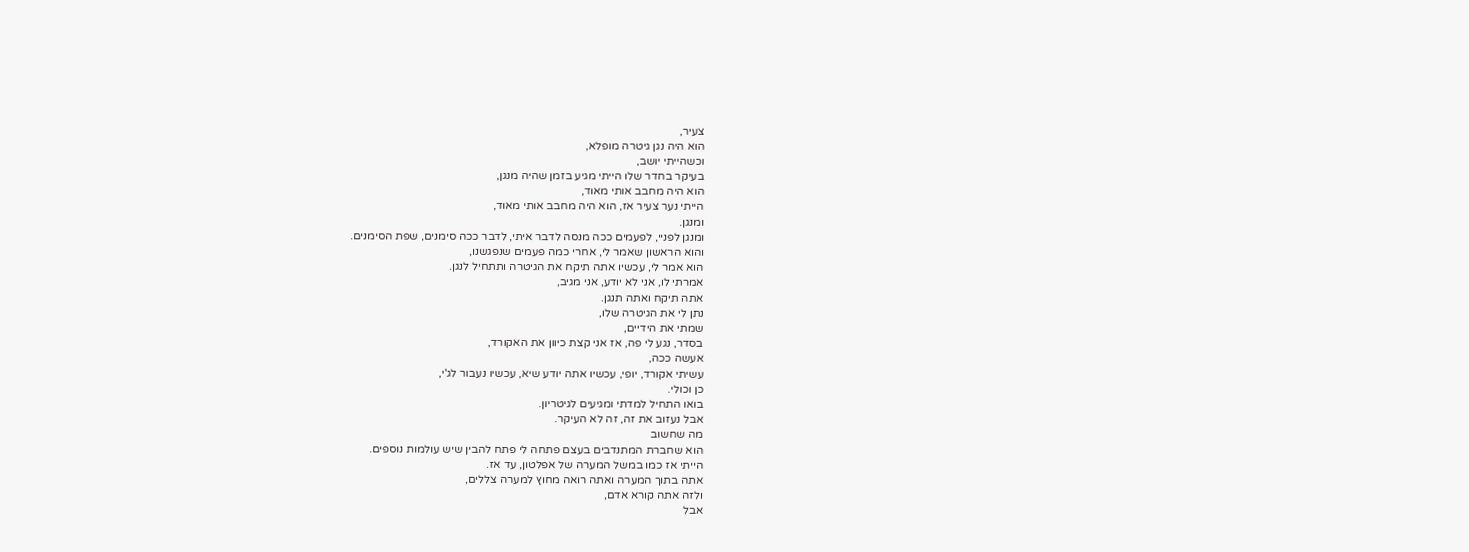צעיר,
הוא היה נגן גיטרה מופלא,
וכשהייתי יושב,
בעיקר בחדר שלו הייתי מגיע בזמן שהיה מנגן,
הוא היה מחבב אותי מאוד,
הייתי נער צעיר אז, הוא היה מחבב אותי מאוד,
ומנגן.
ומנגן לפניי, לפעמים ככה מנסה לדבר איתי, לדבר ככה סימנים, שפת הסימנים.
והוא הראשון שאמר לי, אחרי כמה פעמים שנפגשנו,
הוא אמר לי, עכשיו אתה תיקח את הגיטרה ותתחיל לנגן.
אמרתי לו, אני לא יודע, אני מגיב,
אתה תיקח ואתה תנגן.
נתן לי את הגיטרה שלו,
שמתי את הידיים,
בסדר, נגע לי פה, אז אני קצת כיוון את האקורד,
אעשה ככה,
עשיתי אקורד, יופי, עכשיו אתה יודע שיא, עכשיו נעבור לג'י,
כן וכולי.
בואו התחיל למדתי ומגיעים לגיטריון.
אבל נעזוב את זה, זה לא העיקר.
מה שחשוב
הוא שחברת המתנדבים בעצם פתחה לי פתח להבין שיש עולמות נוספים.
הייתי אז כמו במשל המערה של אפלטון, עד אז.
אתה בתוך המערה ואתה רואה מחוץ למערה צללים,
ולזה אתה קורא אדם,
אבל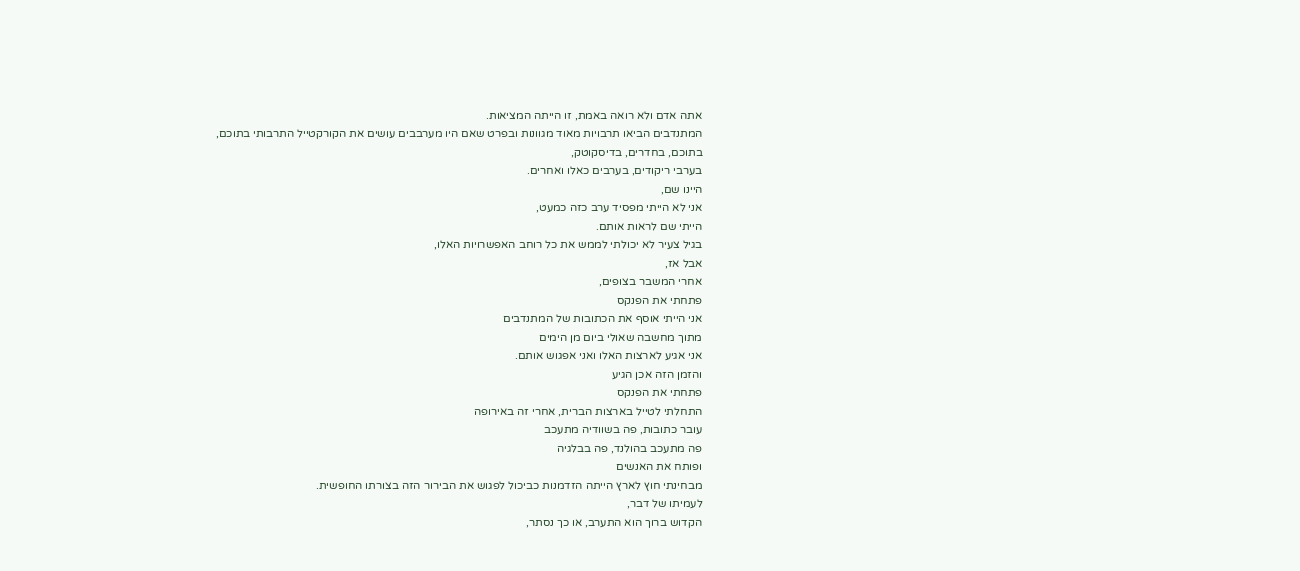אתה אדם ולא רואה באמת, זו הייתה המציאות.
המתנדבים הביאו תרבויות מאוד מגוונות ובפרט שאם היו מערבבים עושים את הקורקטייל התרבותי בתוכם,
בתוכם, בחדרים, בדיסקוטק,
בערבי ריקודים, בערבים כאלו ואחרים.
היינו שם,
אני לא הייתי מפסיד ערב כזה כמעט,
הייתי שם לראות אותם.
בגיל צעיר לא יכולתי לממש את כל רוחב האפשרויות האלו,
אבל אז,
אחרי המשבר בצופים,
פתחתי את הפנקס
אני הייתי אוסף את הכתובות של המתנדבים
מתוך מחשבה שאולי ביום מן הימים
אני אגיע לארצות האלו ואני אפגוש אותם.
והזמן הזה אכן הגיע
פתחתי את הפנקס
התחלתי לטייל בארצות הברית, אחרי זה באירופה
עובר כתובות, פה בשוודיה מתעכב
פה מתעכב בהולנד, פה בבלגיה
ופותח את האנשים
מבחינתי חוץ לארץ הייתה הזדמנות כביכול לפגוש את הבירור הזה בצורתו החופשית.
לעמיתו של דבר,
הקדוש ברוך הוא התערב, או כך נסתר,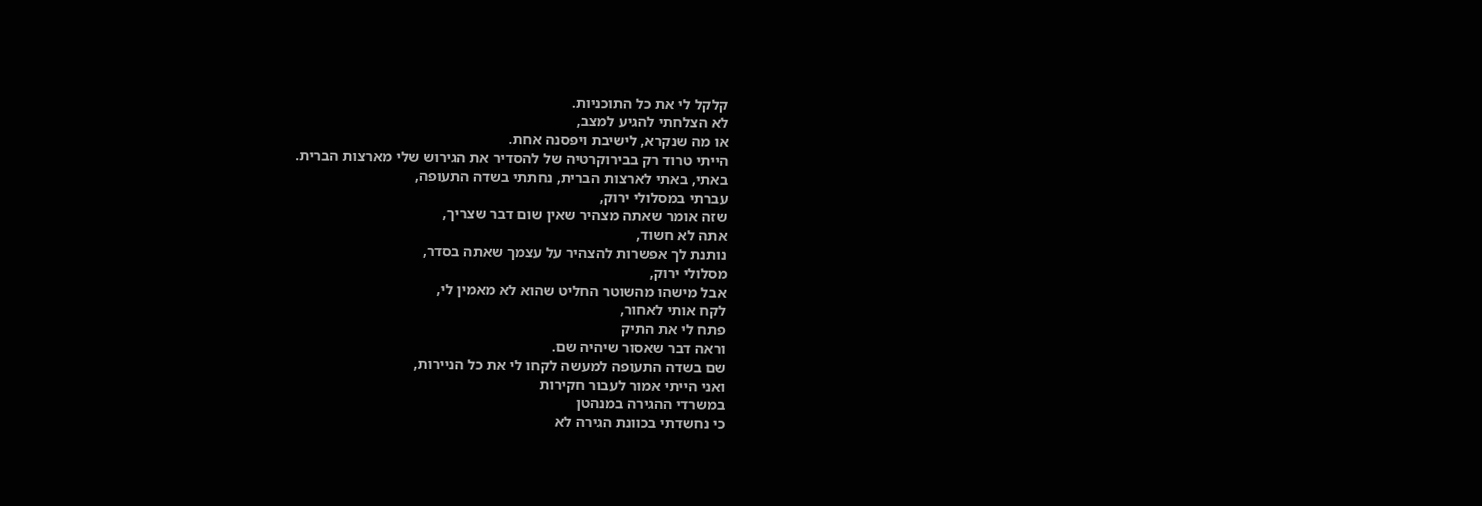קלקל לי את כל התוכניות.
לא הצלחתי להגיע למצב,
או מה שנקרא, לישיבת ויפסנה אחת.
הייתי טרוד רק בבירוקרטיה של להסדיר את הגירוש שלי מארצות הברית.
באתי, באתי לארצות הברית, נחתתי בשדה התעופה,
עברתי במסלולי ירוק,
שזה אומר שאתה מצהיר שאין שום דבר שצריך,
אתה לא חשוד,
נותנת לך אפשרות להצהיר על עצמך שאתה בסדר,
מסלולי ירוק,
אבל מישהו מהשוטר החליט שהוא לא מאמין לי,
לקח אותי לאחור,
פתח לי את התיק
וראה דבר שאסור שיהיה שם.
שם בשדה התעופה למעשה לקחו לי את כל הניירות,
ואני הייתי אמור לעבור חקירות
במשרדי ההגירה במנהטן
כי נחשדתי בכוונת הגירה לא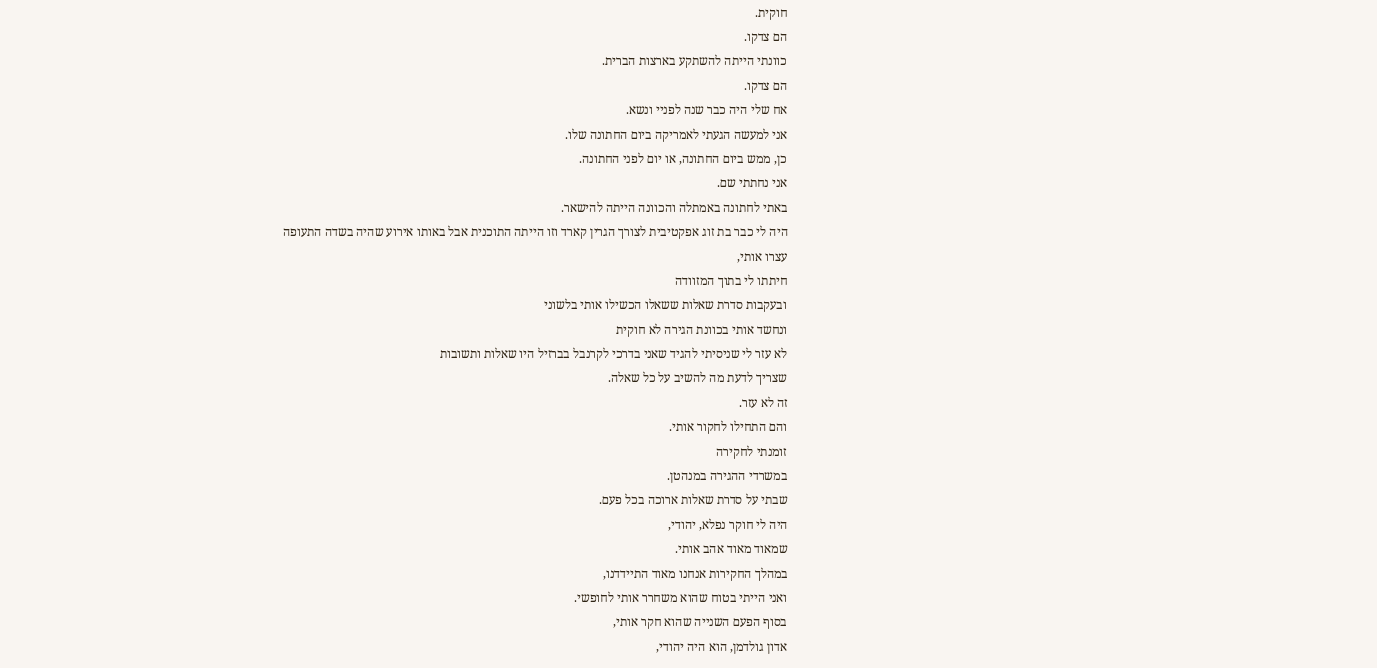חוקית.
הם צדקו.
כוונתי הייתה להשתקע בארצות הברית.
הם צדקו.
אח שלי היה כבר שנה לפניי ונשא.
אני למעשה הגעתי לאמריקה ביום החתונה שלו.
כן, ממש ביום החתונה, או יום לפני החתונה.
אני נחתתי שם.
באתי לחתונה באמתלה והכוונה הייתה להישאר.
היה לי כבר בת זוג אפקטיבית לצורך הגרין קארד וזו הייתה התוכנית אבל באותו אירוע שהיה בשדה התעופה
עצרו אותי,
חיתתו לי בתוך המזוודה
ובעקבות סדרת שאלות ששאלו הכשילו אותי בלשוני
ונחשד אותי בכוונת הגירה לא חוקית
לא עזר לי שניסיתי להגיד שאני בדרכי לקרנבל בברזיל היו שאלות ותשובות
שצריך לדעת מה להשיב על כל שאלה.
זה לא עזר.
והם התחילו לחקור אותי.
זומנתי לחקירה
במשרדי ההגירה במנהטן.
שבתי על סדרת שאלות ארוכה בכל פעם.
היה לי חוקר נפלא, יהודי,
שמאוד מאוד אהב אותי.
במהלך החקירות אנחנו מאוד התיידדנו,
ואני הייתי בטוח שהוא משחרר אותי לחופשי.
בסוף הפעם השנייה שהוא חקר אותי,
אדון גולדמן, הוא היה יהודי,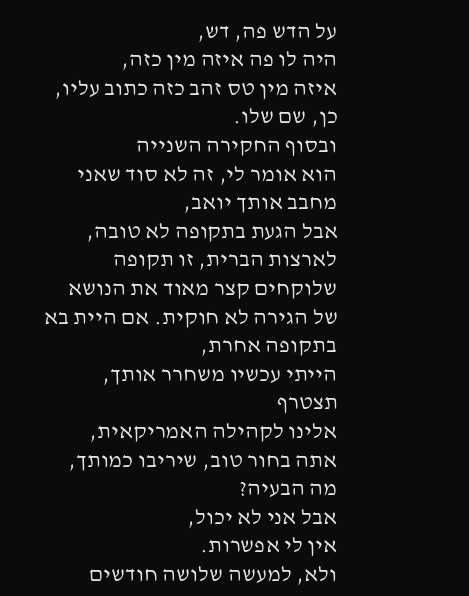על הדש פה, דש,
היה לו פה איזה מין כזה,
איזה מין טס זהב כזה כתוב עליו, כן, שם שלו.
ובסוף החקירה השנייה
הוא אומר לי, זה לא סוד שאני מחבב אותך יואב,
אבל הגעת בתקופה לא טובה,
לארצות הברית, זו תקופה שלוקחים קצר מאוד את הנושא של הגירה לא חוקית. אם היית בא בתקופה אחרת,
הייתי עכשיו משחרר אותך,
תצטרף
אלינו לקהילה האמריקאית,
אתה בחור טוב, שיריבו כמותך, מה הבעיה?
אבל אני לא יכול,
אין לי אפשרות.
ולא, למעשה שלושה חודשים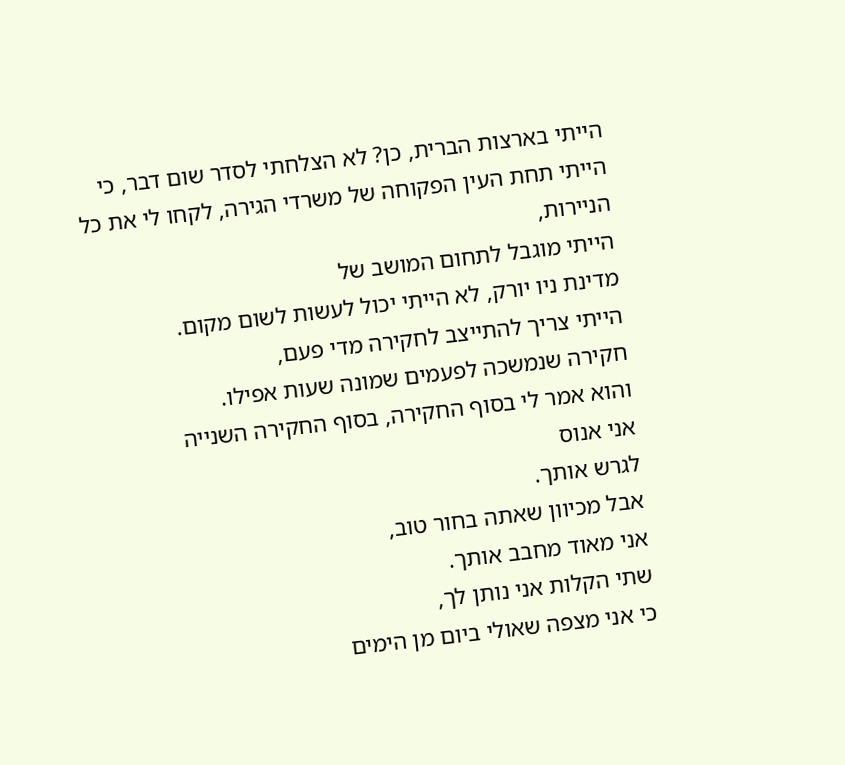הייתי בארצות הברית, כן? לא הצלחתי לסדר שום דבר, כי הייתי תחת העין הפקוחה של משרדי הגירה, לקחו לי את כל הניירות,
הייתי מוגבל לתחום המושב של
מדינת ניו יורק, לא הייתי יכול לעשות לשום מקום.
הייתי צריך להתייצב לחקירה מדי פעם,
חקירה שנמשכה לפעמים שמונה שעות אפילו.
והוא אמר לי בסוף החקירה, בסוף החקירה השנייה
אני אנוס
לגרש אותך.
אבל מכיוון שאתה בחור טוב,
אני מאוד מחבב אותך.
שתי הקלות אני נותן לך,
כי אני מצפה שאולי ביום מן הימים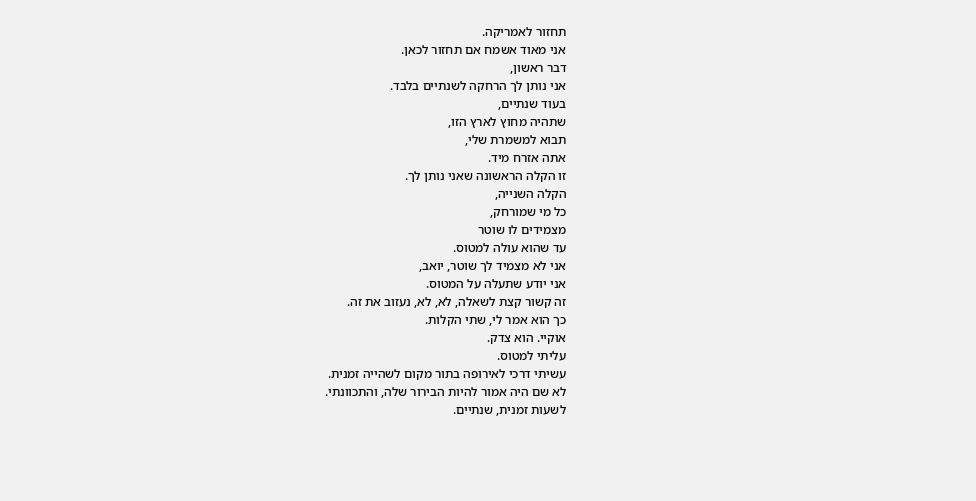תחזור לאמריקה.
אני מאוד אשמח אם תחזור לכאן.
דבר ראשון,
אני נותן לך הרחקה לשנתיים בלבד.
בעוד שנתיים,
שתהיה מחוץ לארץ הזו,
תבוא למשמרת שלי,
אתה אזרח מיד.
זו הקלה הראשונה שאני נותן לך.
הקלה השנייה,
כל מי שמורחק,
מצמידים לו שוטר
עד שהוא עולה למטוס.
אני לא מצמיד לך שוטר, יואב,
אני יודע שתעלה על המטוס.
זה קשור קצת לשאלה, לא, לא, נעזוב את זה.
כך הוא אמר לי, שתי הקלות.
אוקיי. הוא צדק.
עליתי למטוס.
עשיתי דרכי לאירופה בתור מקום לשהייה זמנית.
לא שם היה אמור להיות הבירור שלה, והתכוונתי.
לשעות זמנית, שנתיים.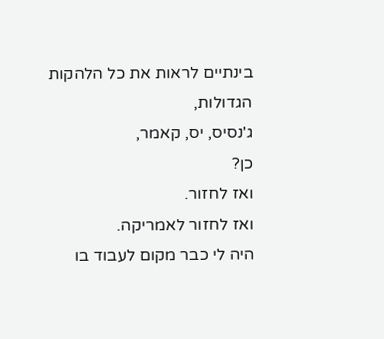בינתיים לראות את כל הלהקות הגדולות,
ג'נסיס, יס, קאמר,
כן?
ואז לחזור.
ואז לחזור לאמריקה.
היה לי כבר מקום לעבוד בו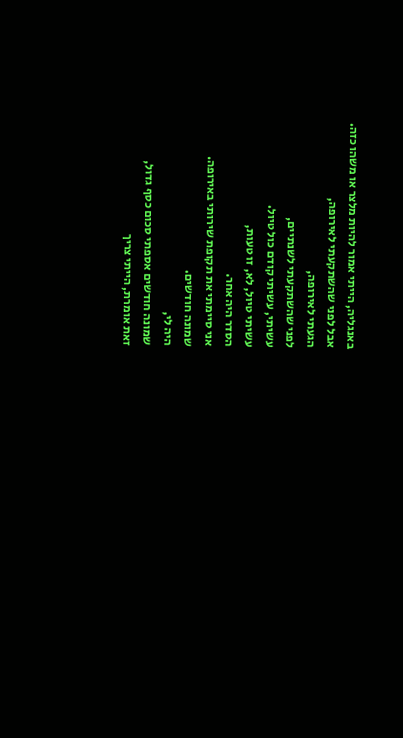באנגליה, הייתי אמור להיות מלצר או משהו כזה.
אבל לפני שהשתקעתי לאירופה,
הגעתי לאירופה,
לפני שהשתקעתי לשנתיים,
עשיתי, עשיתי קודם כול טיול.
עשיתי טיול, לא, זו טעות,
הסדר היה אחר.
אני סיימתי את תקופת שירותי באירופה.
שמונה חודשים.
היה לי,
שמונה חודשים אספתי סכום כסף גדול,
זאת אומרת, הייתי צריך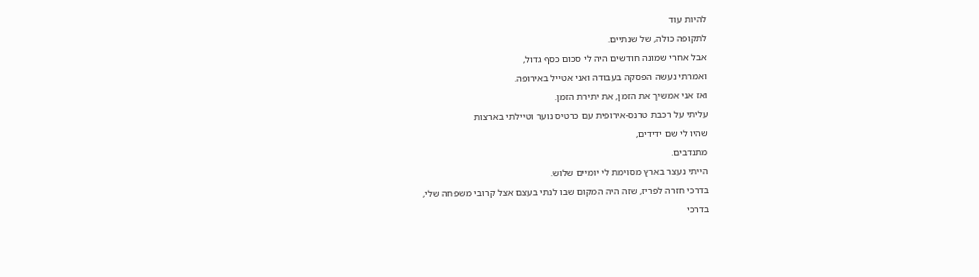להיות עוד
לתקופה כולה, של שנתיים.
אבל אחרי שמונה חודשים היה לי סכום כסף גדול,
ואמרתי נעשה הפסקה בעבודה ואני אטייל באירופה.
ואז אני אמשיך את הזמן, את יתירת הזמן.
עליתי על רכבת טרנס-אירופית עם כרטיס נוער וטיילתי בארצות
שהיו לי שם ידידים,
מתנדבים.
הייתי נעצר בארץ מסוימת לי יומיים שלוש.
בדרכי חזרה לפריז, שזה היה המקום שבו לנתי בעצם אצל קרובי משפחה שלי,
בדרכי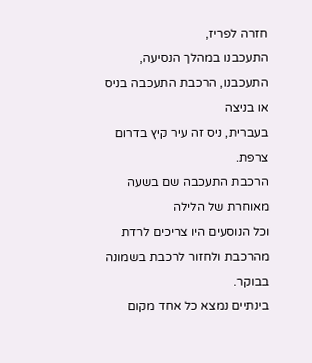חזרה לפריז,
התעכבנו במהלך הנסיעה, התעכבנו, הרכבת התעכבה בניס או בניצה
בעברית, ניס זה עיר קיץ בדרום צרפת.
הרכבת התעכבה שם בשעה מאוחרת של הלילה
וכל הנוסעים היו צריכים לרדת מהרכבת ולחזור לרכבת בשמונה בבוקר.
בינתיים נמצא כל אחד מקום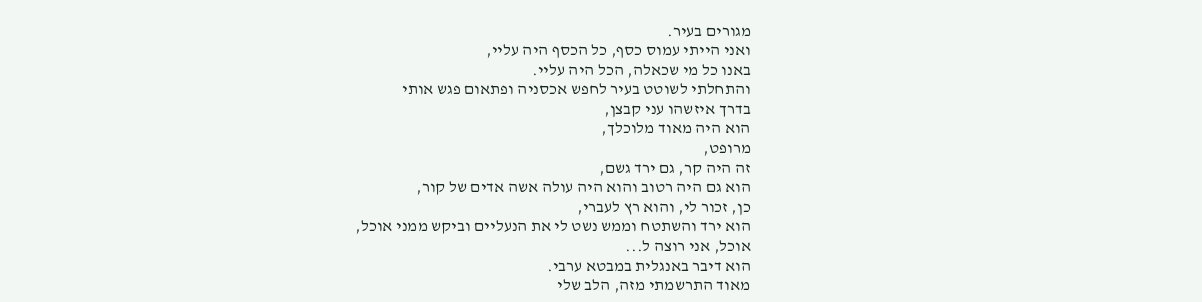מגורים בעיר.
ואני הייתי עמוס כסף, כל הכסף היה עליי,
באנו כל מי שכאלה, הכל היה עליי.
והתחלתי לשוטט בעיר לחפש אכסניה ופתאום פגש אותי
בדרך איזשהו עני קבצן,
הוא היה מאוד מלוכלך,
מרופט,
זה היה קר, גם ירד גשם,
הוא גם היה רטוב והוא היה עולה אשה אדים של קור,
כן, זכור לי, והוא רץ לעברי,
הוא ירד והשתטח וממש נשט לי את הנעליים וביקש ממני אוכל,
אוכל, אני רוצה ל...
הוא דיבר באנגלית במבטא ערבי.
מאוד התרשמתי מזה, הלב שלי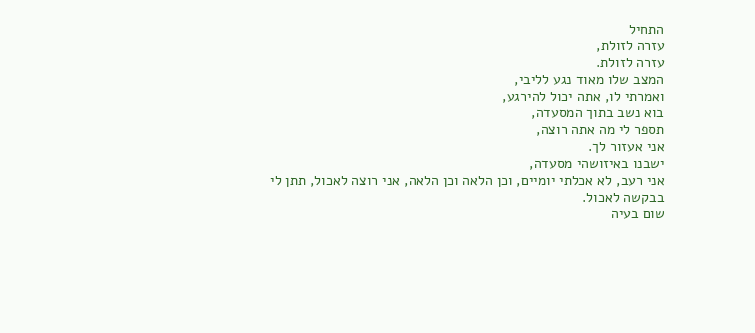התחיל
עזרה לזולת,
עזרה לזולת.
המצב שלו מאוד נגע לליבי,
ואמרתי לו, אתה יכול להירגע,
בוא נשב בתוך המסעדה,
תספר לי מה אתה רוצה,
אני אעזור לך.
ישבנו באיזושהי מסעדה,
אני רעב, לא אכלתי יומיים, וכן הלאה וכן הלאה, אני רוצה לאכול, תתן לי בבקשה לאכול.
שום בעיה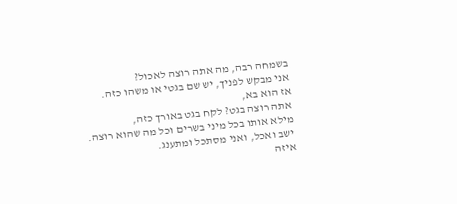בשמחה רבה, מה אתה רוצה לאכול?
אני מבקש לפניך, יש שם בגטי או משהו כזה.
אז הוא בא,
אתה רוצה בגט? לקח בגט באורך כזה,
מילא אותו בכל מיני בשרים וכל מה שהוא רוצה.
ישב ואכל, ואני מסתכל ומתענג.
איזה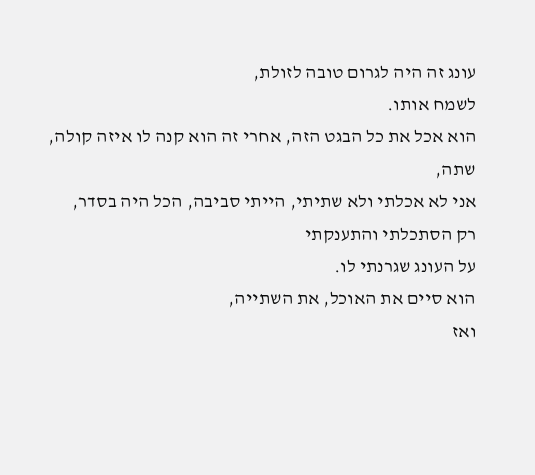עונג זה היה לגרום טובה לזולת,
לשמח אותו.
הוא אכל את כל הבגט הזה, אחרי זה הוא קנה לו איזה קולה,
שתה,
אני לא אכלתי ולא שתיתי, הייתי סביבה, הכל היה בסדר,
רק הסתכלתי והתענקתי
על העונג שגרנתי לו.
הוא סיים את האוכל, את השתייה,
ואז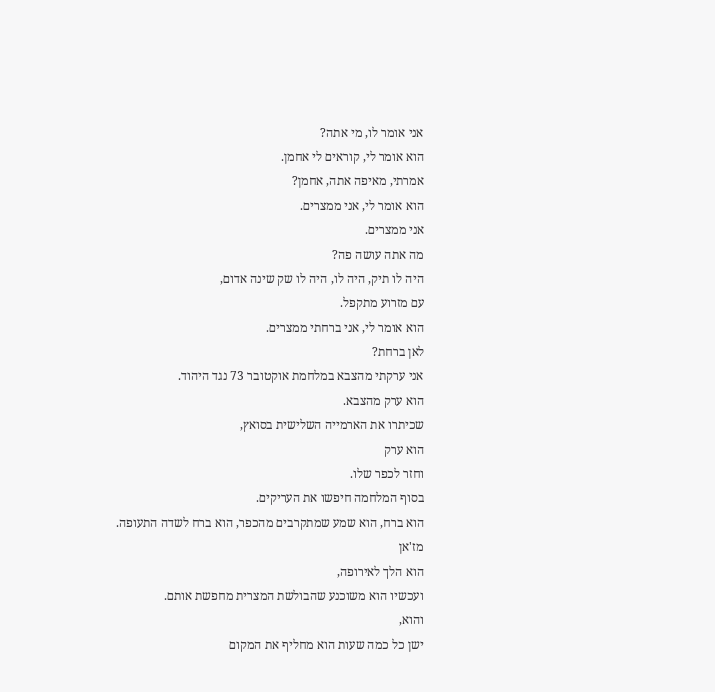אני אומר לו, מי אתה?
הוא אומר לי, קוראים לי אחמן.
אמרתי, מאיפה אתה, אחמן?
הוא אומר לי, אני ממצרים.
אני ממצרים.
מה אתה עושה פה?
היה לו תיק, היה לו, היה לו שק שינה אדום,
עם מזרוע מתקפל.
הוא אומר לי, אני ברחתי ממצרים.
לאן ברחת?
אני ערקתי מהצבא במלחמת אוקטובר 73 נגד היהוד.
הוא ערק מהצבא.
שכיתרו את הארמייה השלישית בסואץ,
הוא ערק
וחזר לכפר שלו.
בסוף המלחמה חיפשו את העריקים.
הוא ברח, הוא שמע שמתקרבים מהכפר, הוא ברח לשדה התעופה.
מז'אן
הוא הלך לאירופה,
ועכשיו הוא משוכנע שהבולשת המצרית מחפשת אותם.
והוא,
ישן כל כמה שעות הוא מחליף את המקום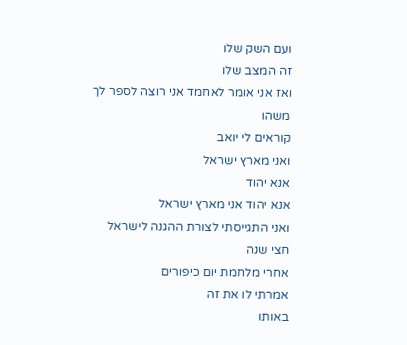ועם השק שלו
זה המצב שלו
ואז אני אומר לאחמד אני רוצה לספר לך משהו
קוראים לי יואב
ואני מארץ ישראל
אנא יהוד
אנא יהוד אני מארץ ישראל
ואני התגייסתי לצורת ההגנה לישראל
חצי שנה
אחרי מלחמת יום כיפורים
אמרתי לו את זה
באותו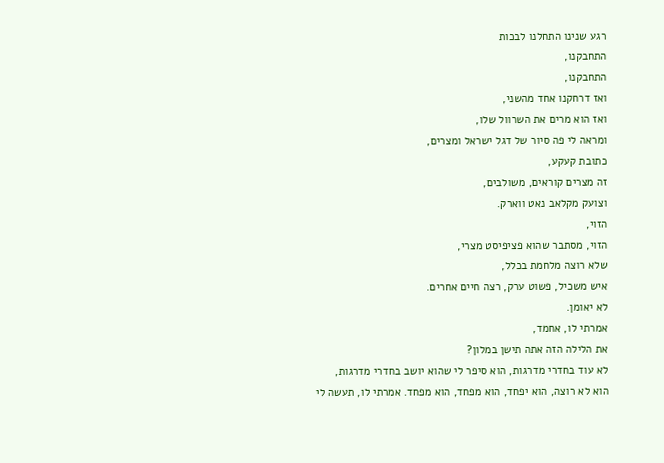רגע שנינו התחלנו לבכות
התחבקנו,
התחבקנו,
ואז דרחקנו אחד מהשני,
ואז הוא מרים את השרוול שלו,
ומראה לי פה סיור של דגל ישראל ומצרים,
כתובת קעקע,
זה מצרים קוראים, משולבים,
וצועק מקלאב נאט ווארק.
הזוי,
הזוי, מסתבר שהוא פציפיסט מצרי,
שלא רוצה מלחמת בכלל,
איש משכיל, פשוט ערק, רצה חיים אחרים.
לא יאומן.
אמרתי לו, אחמד,
את הלילה הזה אתה תישן במלון?
לא עוד בחדרי מדרגות, הוא סיפר לי שהוא יושב בחדרי מדרגות,
הוא לא רוצה, הוא יפחד, הוא מפחד, הוא מפחד. אמרתי לו, תעשה לי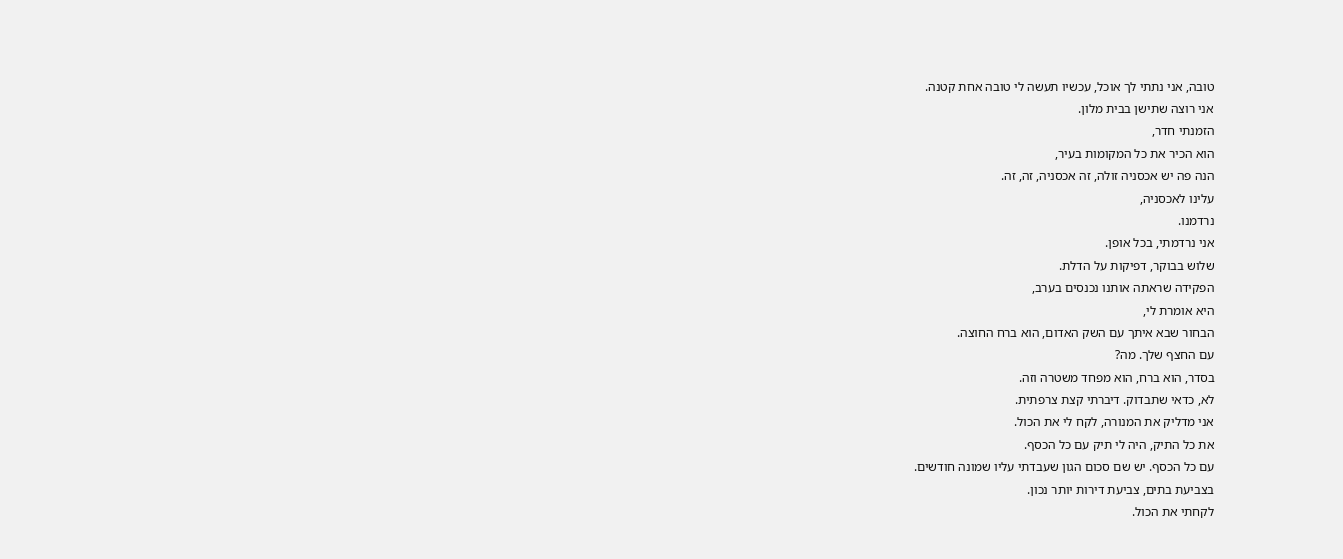טובה, אני נתתי לך אוכל, עכשיו תעשה לי טובה אחת קטנה.
אני רוצה שתישן בבית מלון.
הזמנתי חדר,
הוא הכיר את כל המקומות בעיר,
הנה פה יש אכסניה זולה, זה אכסניה, זה, זה.
עלינו לאכסניה,
נרדמנו.
אני נרדמתי, בכל אופן.
שלוש בבוקר, דפיקות על הדלת.
הפקידה שראתה אותנו נכנסים בערב,
היא אומרת לי,
הבחור שבא איתך עם השק האדום, הוא ברח החוצה.
עם החצף שלך. מה?
בסדר, הוא ברח, הוא מפחד משטרה וזה.
לא, כדאי שתבדוק. דיברתי קצת צרפתית.
אני מדליק את המנורה, לקח לי את הכול.
את כל התיק, היה לי תיק עם כל הכסף.
עם כל הכסף. יש שם סכום הגון שעבדתי עליו שמונה חודשים.
בצביעת בתים, צביעת דירות יותר נכון.
לקחתי את הכול.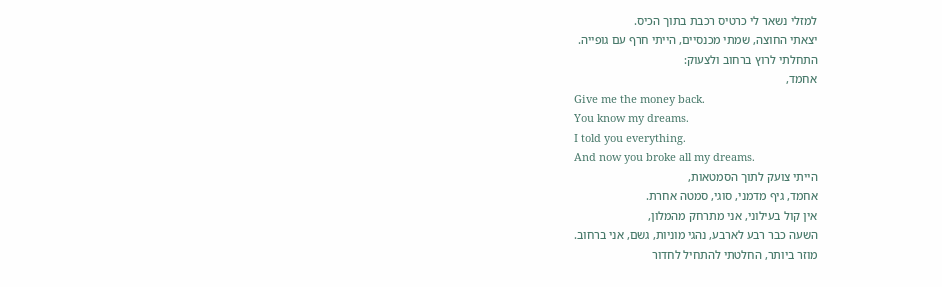למזלי נשאר לי כרטיס רכבת בתוך הכיס.
יצאתי החוצה, שמתי מכנסיים, הייתי חרף עם גופייה.
התחלתי לרוץ ברחוב ולצעוק:
אחמד,
Give me the money back.
You know my dreams.
I told you everything.
And now you broke all my dreams.
הייתי צועק לתוך הסמטאות,
אחמד, גיף מדמני, סוגי, סמטה אחרת.
אין קול בעילוני, אני מתרחק מהמלון,
השעה כבר רבע לארבע, נהגי מוניות, גשם, אני ברחוב.
מוזר ביותר, החלטתי להתחיל לחדור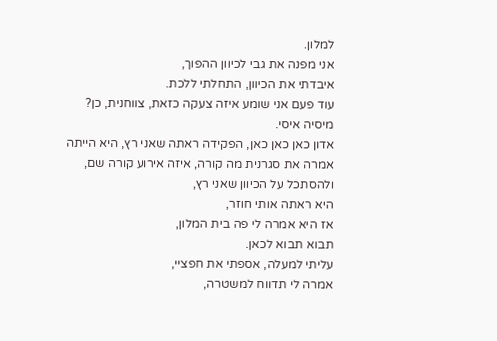למלון.
אני מפנה את גבי לכיוון ההפוך,
איבדתי את הכיוון, התחלתי ללכת.
עוד פעם אני שומע איזה צעקה כזאת, צווחנית, כן?
מיסיה איסי.
אדון כאן כאן כאן, הפקידה ראתה שאני רץ, היא הייתה אמרה את סגרנית מה קורה, איזה אירוע קורה שם, ולהסתכל על הכיוון שאני רץ,
היא ראתה אותי חוזר,
אז היא אמרה לי פה בית המלון,
תבוא תבוא לכאן.
עליתי למעלה, אספתי את חפציי,
אמרה לי תדווח למשטרה,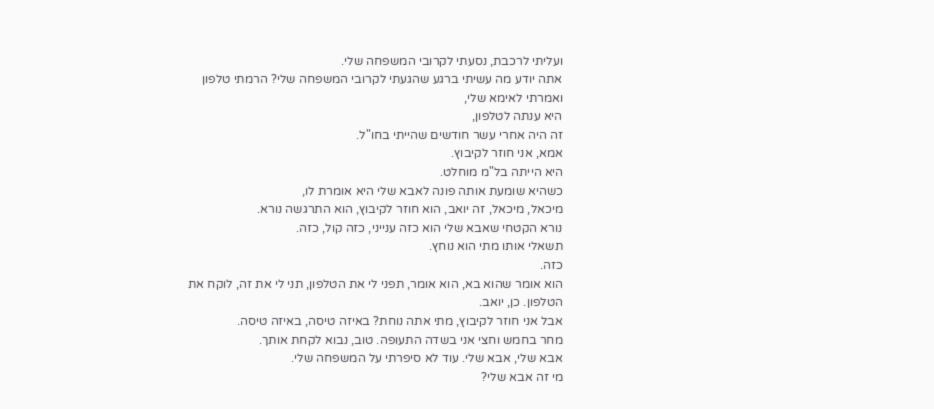ועליתי לרכבת, נסעתי לקרובי המשפחה שלי.
אתה יודע מה עשיתי ברגע שהגעתי לקרובי המשפחה שלי? הרמתי טלפון
ואמרתי לאימא שלי,
היא ענתה לטלפון,
זה היה אחרי עשר חודשים שהייתי בחו"ל.
אמא, אני חוזר לקיבוץ.
היא הייתה בל"מ מוחלט.
כשהיא שומעת אותה פונה לאבא שלי היא אומרת לו,
מיכאל, מיכאל, זה יואב, הוא חוזר לקיבוץ, הוא התרגשה נורא.
נורא הקטחי שאבא שלי הוא כזה ענייני, כזה קול, כזה.
תשאלי אותו מתי הוא נוחץ.
כזה.
הוא אומר שהוא בא, הוא אומר, תפני לי את הטלפון, תני לי את זה, לוקח את הטלפון. כן, יואב.
אבל אני חוזר לקיבוץ, מתי אתה נוחת? באיזה טיסה, באיזה טיסה.
מחר בחמש וחצי אני בשדה התעופה. טוב, נבוא לקחת אותך.
אבא שלי, אבא שלי. עוד לא סיפרתי על המשפחה שלי.
מי זה אבא שלי?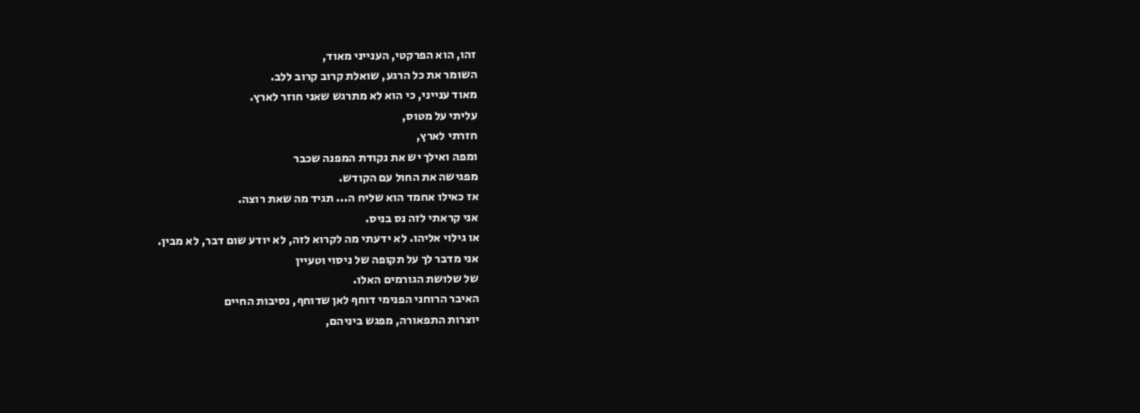זהו, הוא הפרקטי, הענייני מאוד,
השומר את כל הרגע, שואלת קרוב קרוב ללב.
מאוד ענייני, כי הוא לא מתרגש שאני חוזר לארץ.
עליתי על מטוס,
חזרתי לארץ,
ומפה ואילך יש את נקודת המפנה שכבר
מפגישה את החול עם הקודש.
אז כאילו אחמד הוא שליח ה... תגיד מה שאת רוצה.
אני קראתי לזה נס בניס.
או גילוי אליהו. לא ידעתי מה לקרוא לזה, לא יודע שום דבר, לא מבין.
אני מדבר לך על תקופה של ניסוי וטעיין
של שלושת הגורמים האלו.
האיבר הרוחני הפנימי דוחף לאן שדוחף, נסיבות החיים
יוצרות התפאורה, מפגש ביניהם,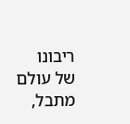ריבונו של עולם מתבל,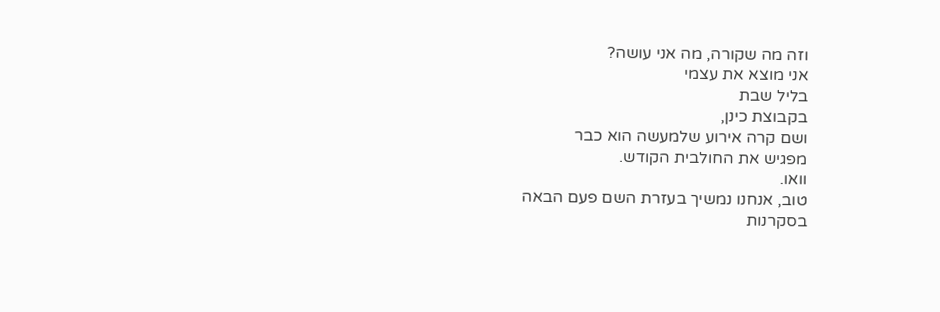וזה מה שקורה, מה אני עושה?
אני מוצא את עצמי
בליל שבת
בקבוצת כינן,
ושם קרה אירוע שלמעשה הוא כבר
מפגיש את החולבית הקודש.
וואו.
טוב, אנחנו נמשיך בעזרת השם פעם הבאה
בסקרנות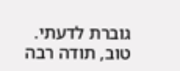גוברת לדעתי.
טוב, תודה רבה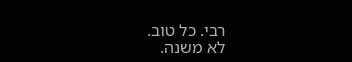רבי. כל טוב.
לא משנה.